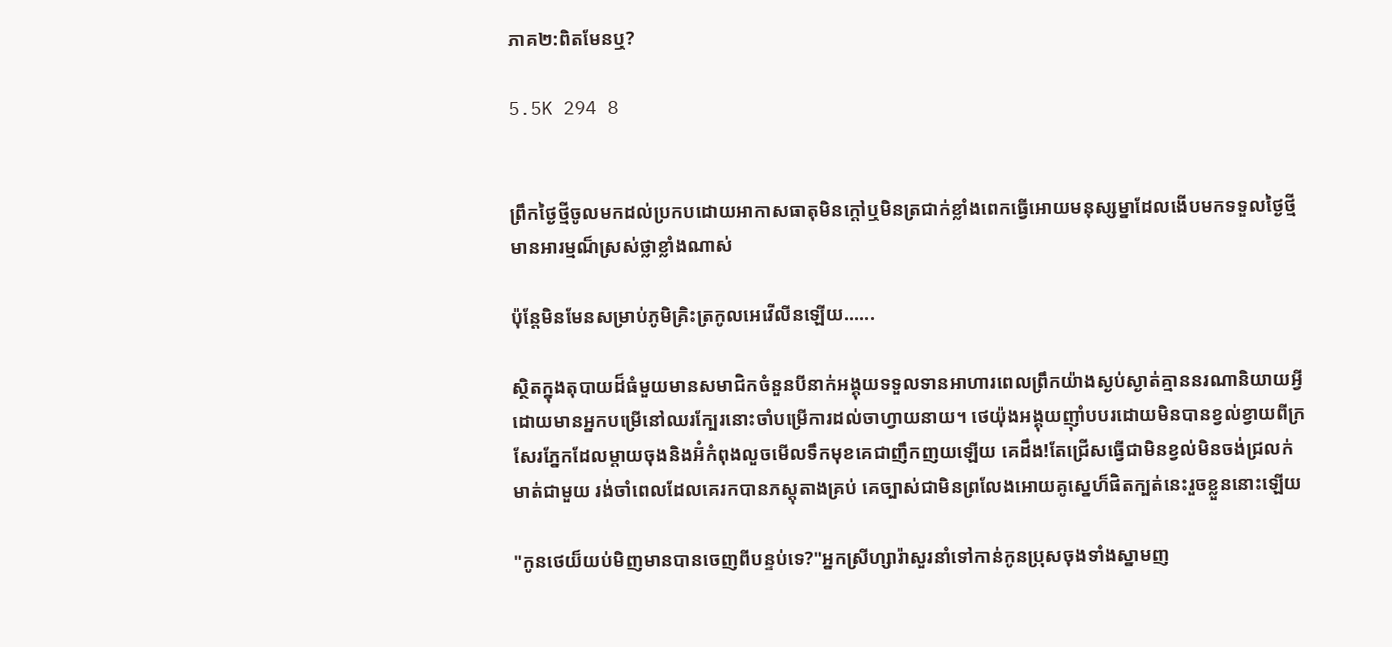ភាគ២:ពិតមែនឬ?

5.5K 294 8


ព្រឹកថ្ងៃថ្មីចូលមកដល់ប្រកបដោយអាកាសធាតុមិនក្តៅឬមិនត្រជាក់ខ្លាំងពេកធ្វើអោយមនុស្សម្នាដែលងើបមកទទួលថ្ងៃថ្មីមានអារម្មណ៏ស្រស់ថ្លាខ្លាំងណាស់

ប៉ុន្តែមិនមែនសម្រាប់ភូមិគ្រិះត្រកូលអេវើលីនឡើយ......

ស្ថិតក្នុងតុបាយដ៏ធំមួយមានសមាជិកចំនួនបីនាក់អង្គុយទទួលទានអាហារពេលព្រឹកយ៉ាងស្ងប់ស្ងាត់គ្មាននរណានិយាយអ្វីដោយមានអ្នកបម្រើនៅឈរក្បែរនោះចាំបម្រើការដល់ចាហ្វាយនាយ។ ថេយ៉ុងអង្គុយញ៉ាំបបរដោយមិនបានខ្វល់ខ្វាយពីក្រសែរភ្នែកដែលម្តាយចុងនិងអ៊ំកំពុងលួចមើលទឹកមុខគេជាញឹកញយឡើយ គេដឹង!តែជ្រើសធ្វើជាមិនខ្វល់មិនចង់ជ្រលក់មាត់ជាមួយ រង់ចាំពេលដែលគេរកបានភស្តុតាងគ្រប់ គេច្បាស់ជាមិនព្រលែងអោយគូស្នេហ៏ផិតក្បត់នេះរួចខ្លួននោះឡើយ

"កូនថេយ៏យប់មិញមានបានចេញពីបន្ទប់ទេ?"អ្នកស្រីហ្សារ៉ាសួរនាំទៅកាន់កូនប្រុសចុងទាំងស្នាមញ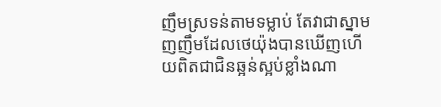ញឹមស្រទន់តាមទម្លាប់ តែវាជាស្នាមញញឹមដែលថេយ៉ុងបានឃើញហើយពិតជាជិនឆ្អន់ស្អប់ខ្លាំងណា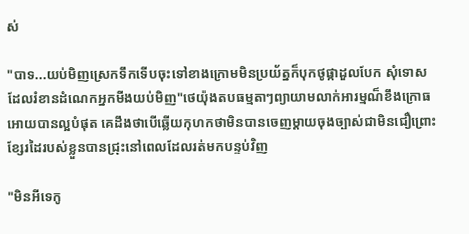ស់

"បាទ...យប់មិញស្រេកទឹកទើបចុះទៅខាងក្រោមមិនប្រយ័ត្នក៏បុកថូផ្កាដួលបែក សុំទោសដែលរំខានដំណេកអ្នកមីងយប់មិញ"ថេយ៉ុងតបធម្មតាៗព្យាយាមលាក់អារម្មណ៏ខឹងក្រោធអោយបានល្អបំផុត គេដឹងថាបើឆ្លើយកុហកថាមិនបានចេញម្តាយចុងច្បាស់ជាមិនជឿព្រោះខ្សែរដៃរបស់ខ្លួនបានជ្រុះនៅពេលដែលរត់មកបន្ទប់វិញ

"មិនអីទេកូ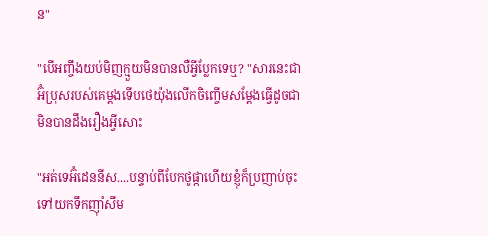ន"

"បើអញ្ចឹងយប់មិញក្មួយមិនបានលឺអ្វីប្លែកទេឬ? "សារនេះជាអ៊ំប្រុសរបស់គេម្តងទើបថេយ៉ុងលើកចិញ្ចើមសម្តែងធ្វើដូចជាមិនបានដឹងរឿងអ្វីសោះ

"អត់ទេអ៊ំដេននីស....បន្ទាប់ពីបែកថូផ្កាហើយខ្ញុំក៏ប្រញាប់ចុះទៅយកទឹកញ៉ាំសឹម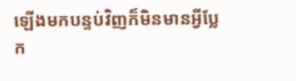ឡើងមកបន្ទប់វិញក៏មិនមានអ្វីប្លែក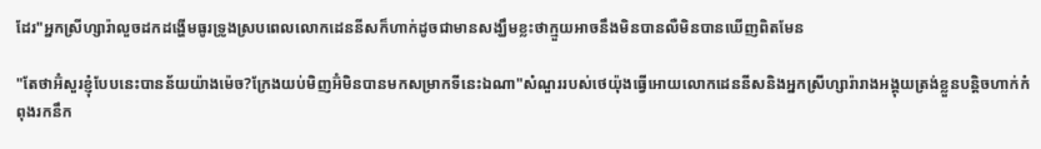ដែរ"អ្នកស្រីហ្សារ៉ាលួចដកដង្ហើមធូរទ្រូងស្របពេលលោកដេននីសក៏ហាក់ដូចជាមានសង្ឃឹមខ្លះថាក្មួយអាចនឹងមិនបានលឺមិនបានឃើញពិតមែន

"តែថាអ៊ំសួរខ្ញុំបែបនេះបានន័យយ៉ាងម៉េច?ក្រែងយប់មិញអ៊ំមិនបានមកសម្រាកទីនេះឯណា"សំណួររបស់ថេយ៉ុងធ្វើអោយលោកដេននីសនិងអ្នកស្រីហ្សារ៉ារាងអង្គុយត្រង់ខ្លួនបន្តិចហាក់កំពុងរកនឹក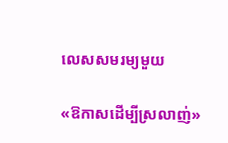លេសសមរម្យមួយ

«ឱកាសដើម្បីស្រលាញ់»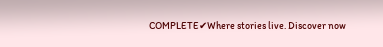COMPLETE✔Where stories live. Discover now